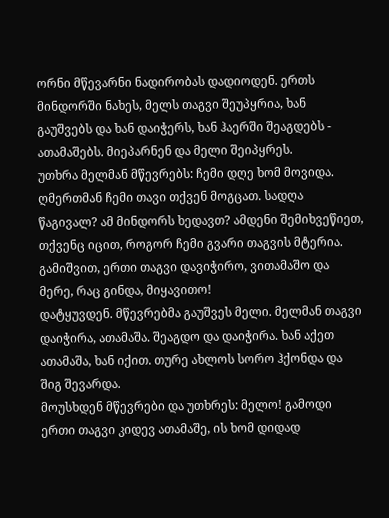ორნი მწევარნი ნადირობას დადიოდენ. ერთს მინდორში ნახეს, მელს თაგვი შეუპყრია, ხან გაუშვებს და ხან დაიჭერს, ხან ჰაერში შეაგდებს - ათამაშებს. მიეპარნენ და მელი შეიპყრეს.
უთხრა მელმან მწევრებს: ჩემი დღე ხომ მოვიდა. ღმერთმან ჩემი თავი თქვენ მოგცათ. სადღა წაგივალ? ამ მინდორს ხედავთ? ამდენი შემიხვეწიეთ, თქვენც იცით, როგორ ჩემი გვარი თაგვის მტერია. გამიშვით, ერთი თაგვი დავიჭირო, ვითამაშო და მერე, რაც გინდა, მიყავითო!
დატყუვდენ. მწევრებმა გაუშვეს მელი. მელმან თაგვი დაიჭირა, ათამაშა. შეაგდო და დაიჭირა. ხან აქეთ ათამაშა, ხან იქით. თურე ახლოს სორო ჰქონდა და შიგ შევარდა.
მოუსხდენ მწევრები და უთხრეს: მელო! გამოდი ერთი თაგვი კიდევ ათამაშე, ის ხომ დიდად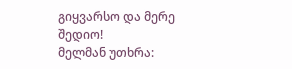გიყვარსო და მერე შედიო!
მელმან უთხრა: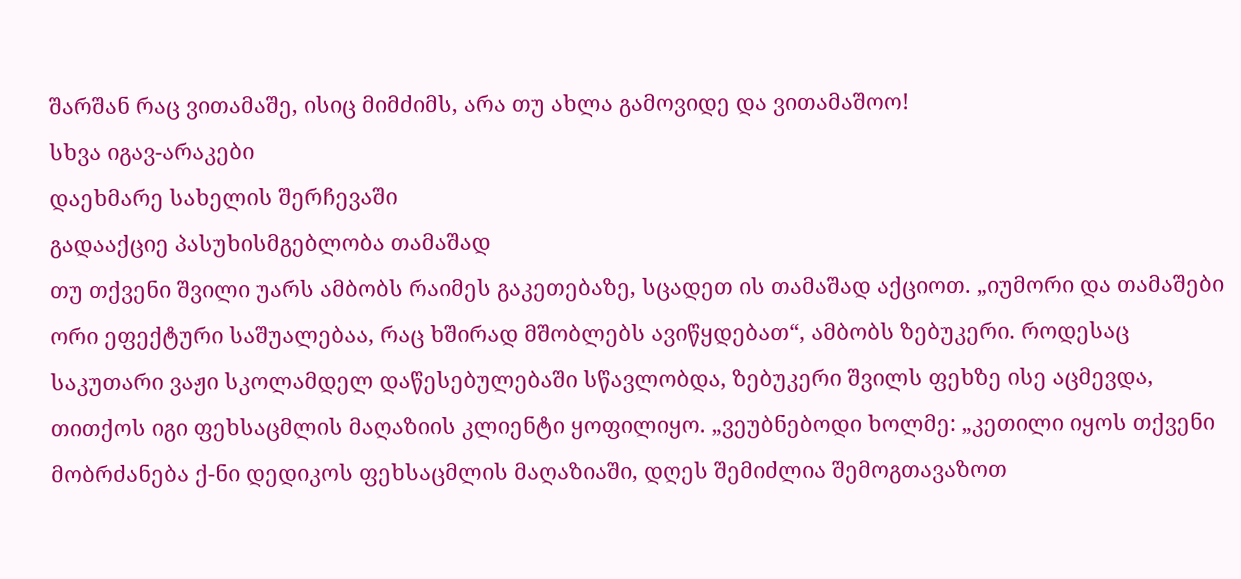შარშან რაც ვითამაშე, ისიც მიმძიმს, არა თუ ახლა გამოვიდე და ვითამაშოო!
სხვა იგავ-არაკები
დაეხმარე სახელის შერჩევაში
გადააქციე პასუხისმგებლობა თამაშად
თუ თქვენი შვილი უარს ამბობს რაიმეს გაკეთებაზე, სცადეთ ის თამაშად აქციოთ. „იუმორი და თამაშები ორი ეფექტური საშუალებაა, რაც ხშირად მშობლებს ავიწყდებათ“, ამბობს ზებუკერი. როდესაც საკუთარი ვაჟი სკოლამდელ დაწესებულებაში სწავლობდა, ზებუკერი შვილს ფეხზე ისე აცმევდა, თითქოს იგი ფეხსაცმლის მაღაზიის კლიენტი ყოფილიყო. „ვეუბნებოდი ხოლმე: „კეთილი იყოს თქვენი მობრძანება ქ-ნი დედიკოს ფეხსაცმლის მაღაზიაში, დღეს შემიძლია შემოგთავაზოთ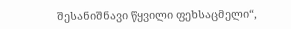შესანიშნავი წყვილი ფეხსაცმელი“,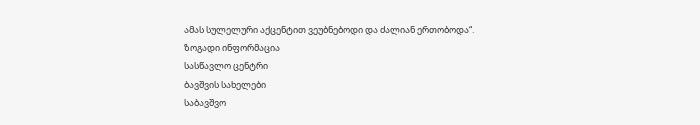ამას სულელური აქცენტით ვეუბნებოდი და ძალიან ერთობოდა“.
ზოგადი ინფორმაცია
სასწავლო ცენტრი
ბავშვის სახელები
საბავშვო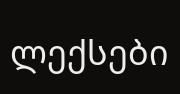ლექსები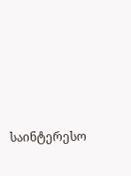საინტერესო